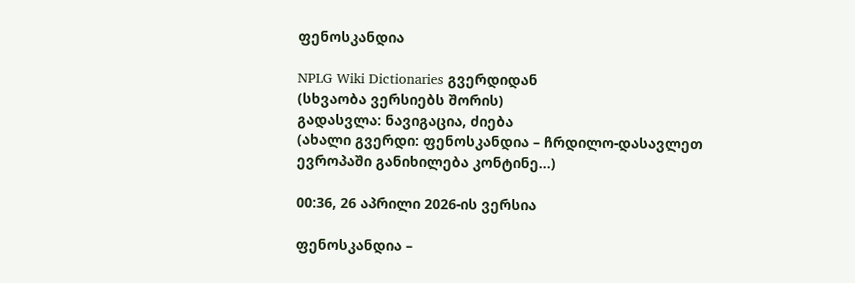ფენოსკანდია

NPLG Wiki Dictionaries გვერდიდან
(სხვაობა ვერსიებს შორის)
გადასვლა: ნავიგაცია, ძიება
(ახალი გვერდი: ფენოსკანდია – ჩრდილო-დასავლეთ ევროპაში განიხილება კონტინე...)

00:36, 26 აპრილი 2026-ის ვერსია

ფენოსკანდია –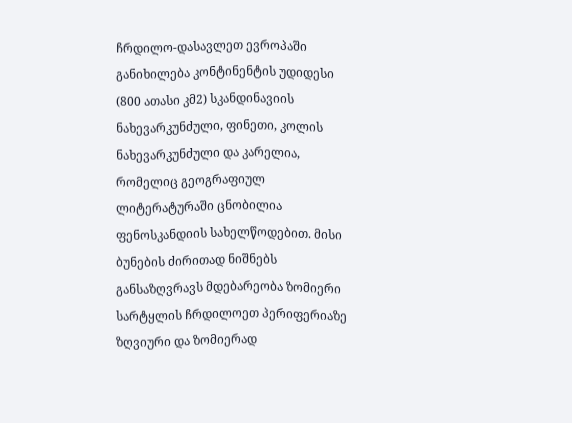ჩრდილო-დასავლეთ ევროპაში განიხილება კონტინენტის უდიდესი (800 ათასი კმ2) სკანდინავიის ნახევარკუნძული, ფინეთი, კოლის ნახევარკუნძული და კარელია, რომელიც გეოგრაფიულ ლიტერატურაში ცნობილია ფენოსკანდიის სახელწოდებით. მისი ბუნების ძირითად ნიშნებს განსაზღვრავს მდებარეობა ზომიერი სარტყლის ჩრდილოეთ პერიფერიაზე ზღვიური და ზომიერად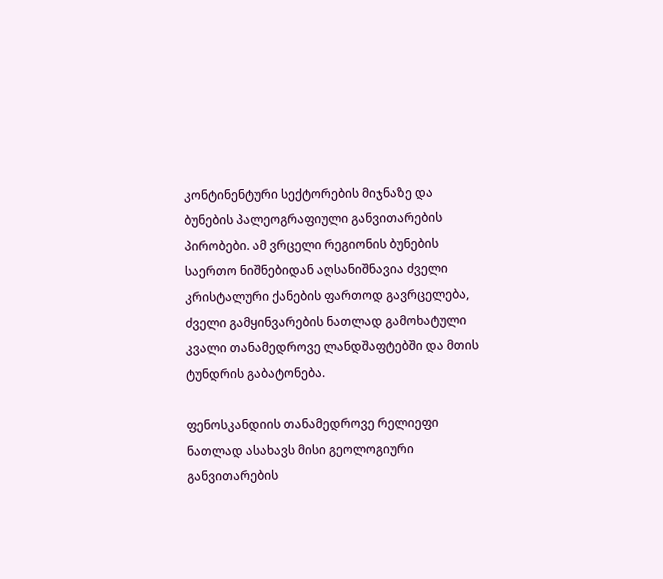კონტინენტური სექტორების მიჯნაზე და ბუნების პალეოგრაფიული განვითარების პირობები. ამ ვრცელი რეგიონის ბუნების საერთო ნიშნებიდან აღსანიშნავია ძველი კრისტალური ქანების ფართოდ გავრცელება, ძველი გამყინვარების ნათლად გამოხატული კვალი თანამედროვე ლანდშაფტებში და მთის ტუნდრის გაბატონება.

ფენოსკანდიის თანამედროვე რელიეფი ნათლად ასახავს მისი გეოლოგიური განვითარების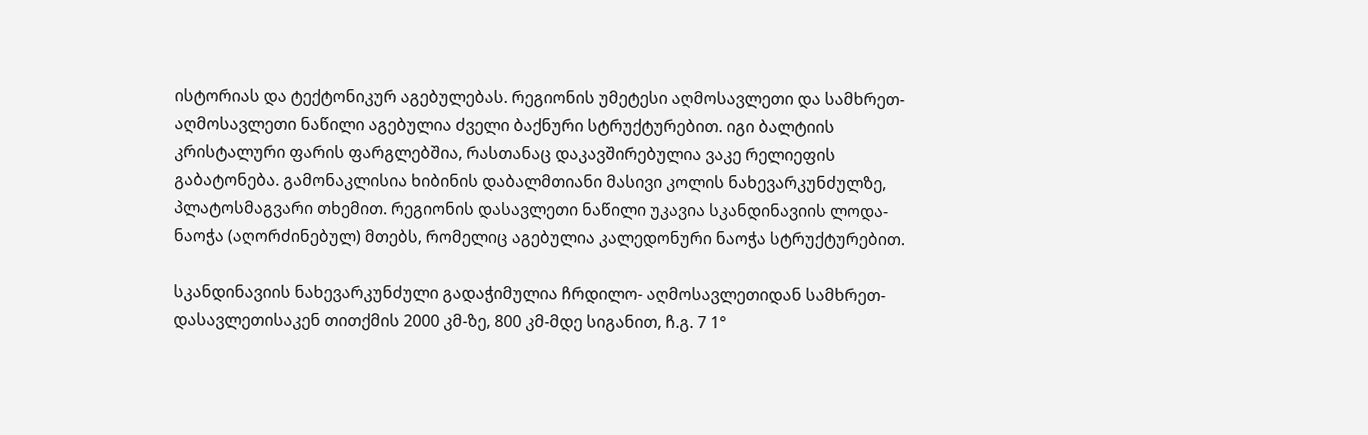ისტორიას და ტექტონიკურ აგებულებას. რეგიონის უმეტესი აღმოსავლეთი და სამხრეთ-აღმოსავლეთი ნაწილი აგებულია ძველი ბაქნური სტრუქტურებით. იგი ბალტიის კრისტალური ფარის ფარგლებშია, რასთანაც დაკავშირებულია ვაკე რელიეფის გაბატონება. გამონაკლისია ხიბინის დაბალმთიანი მასივი კოლის ნახევარკუნძულზე, პლატოსმაგვარი თხემით. რეგიონის დასავლეთი ნაწილი უკავია სკანდინავიის ლოდა-ნაოჭა (აღორძინებულ) მთებს, რომელიც აგებულია კალედონური ნაოჭა სტრუქტურებით.

სკანდინავიის ნახევარკუნძული გადაჭიმულია ჩრდილო- აღმოსავლეთიდან სამხრეთ-დასავლეთისაკენ თითქმის 2000 კმ-ზე, 800 კმ-მდე სიგანით, ჩ.გ. 7 1°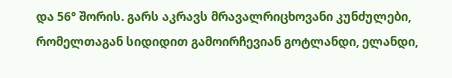და 56° შორის. გარს აკრავს მრავალრიცხოვანი კუნძულები, რომელთაგან სიდიდით გამოირჩევიან გოტლანდი, ელანდი,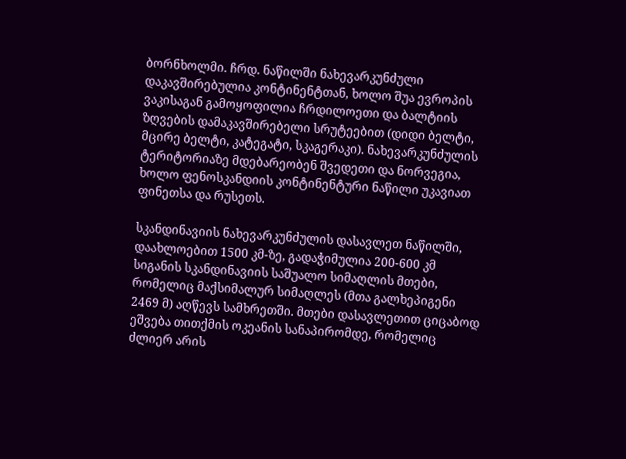ბორნხოლმი. ჩრდ. ნაწილში ნახევარკუნძული დაკავშირებულია კონტინენტთან, ხოლო შუა ევროპის ვაკისაგან გამოყოფილია ჩრდილოეთი და ბალტიის ზღვების დამაკავშირებელი სრუტეებით (დიდი ბელტი, მცირე ბელტი, კატეგატი, სკაგერაკი). ნახევარკუნძულის ტერიტორიაზე მდებარეობენ შვედეთი და ნორვეგია, ხოლო ფენოსკანდიის კონტინენტური ნაწილი უკავიათ ფინეთსა და რუსეთს.

სკანდინავიის ნახევარკუნძულის დასავლეთ ნაწილში, დაახლოებით 1500 კმ-ზე, გადაჭიმულია 200-600 კმ სიგანის სკანდინავიის საშუალო სიმაღლის მთები, რომელიც მაქსიმალურ სიმაღლეს (მთა გალხეპიგენი 2469 მ) აღწევს სამხრეთში. მთები დასავლეთით ციცაბოდ ეშვება თითქმის ოკეანის სანაპირომდე, რომელიც ძლიერ არის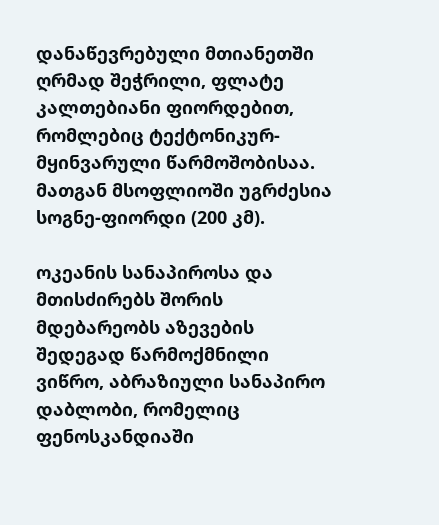დანაწევრებული მთიანეთში ღრმად შეჭრილი, ფლატე კალთებიანი ფიორდებით, რომლებიც ტექტონიკურ-მყინვარული წარმოშობისაა. მათგან მსოფლიოში უგრძესია სოგნე-ფიორდი (200 კმ).

ოკეანის სანაპიროსა და მთისძირებს შორის მდებარეობს აზევების შედეგად წარმოქმნილი ვიწრო, აბრაზიული სანაპირო დაბლობი, რომელიც ფენოსკანდიაში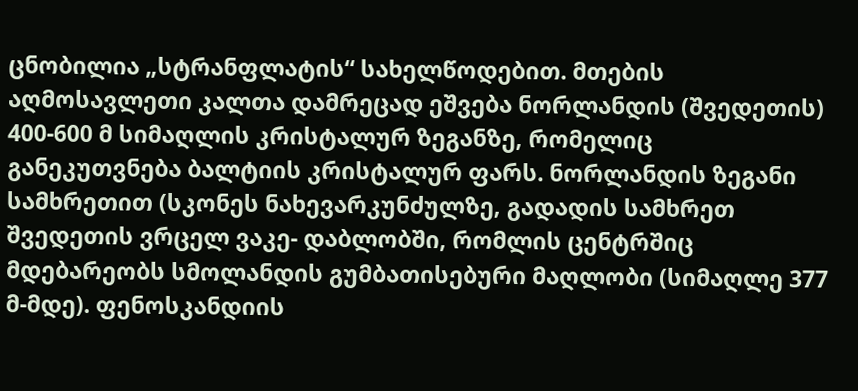ცნობილია „სტრანფლატის“ სახელწოდებით. მთების აღმოსავლეთი კალთა დამრეცად ეშვება ნორლანდის (შვედეთის) 400-600 მ სიმაღლის კრისტალურ ზეგანზე, რომელიც განეკუთვნება ბალტიის კრისტალურ ფარს. ნორლანდის ზეგანი სამხრეთით (სკონეს ნახევარკუნძულზე, გადადის სამხრეთ შვედეთის ვრცელ ვაკე- დაბლობში, რომლის ცენტრშიც მდებარეობს სმოლანდის გუმბათისებური მაღლობი (სიმაღლე 377 მ-მდე). ფენოსკანდიის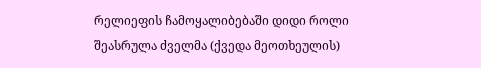რელიეფის ჩამოყალიბებაში დიდი როლი შეასრულა ძველმა (ქვედა მეოთხეულის)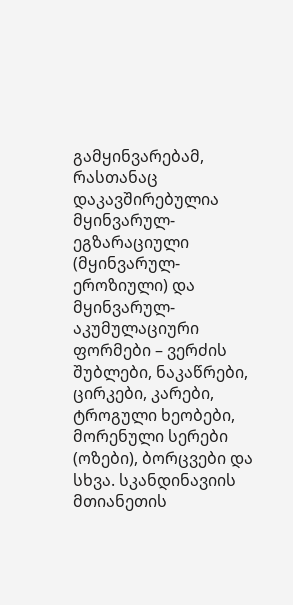გამყინვარებამ, რასთანაც დაკავშირებულია მყინვარულ-ეგზარაციული (მყინვარულ-ეროზიული) და მყინვარულ-აკუმულაციური ფორმები – ვერძის შუბლები, ნაკაწრები, ცირკები, კარები, ტროგული ხეობები, მორენული სერები (ოზები), ბორცვები და სხვა. სკანდინავიის მთიანეთის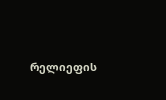რელიეფის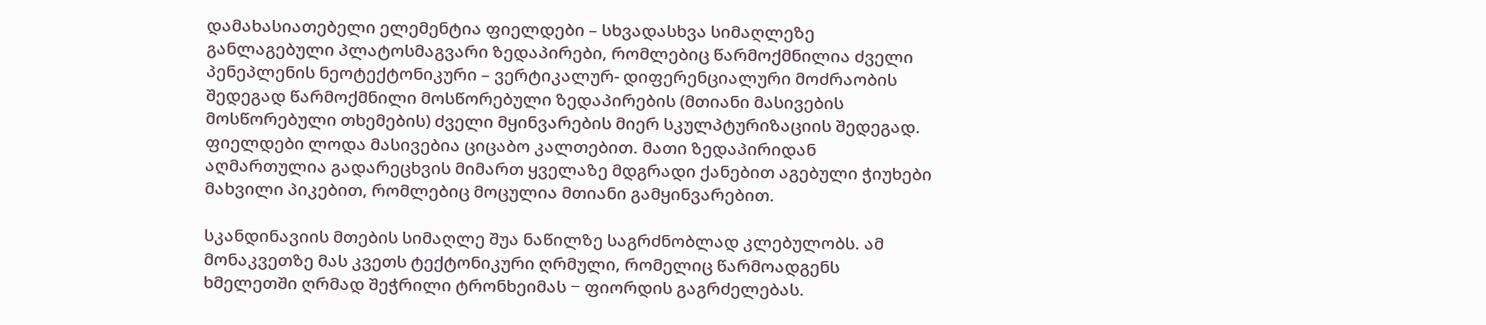დამახასიათებელი ელემენტია ფიელდები – სხვადასხვა სიმაღლეზე განლაგებული პლატოსმაგვარი ზედაპირები, რომლებიც წარმოქმნილია ძველი პენეპლენის ნეოტექტონიკური – ვერტიკალურ- დიფერენციალური მოძრაობის შედეგად წარმოქმნილი მოსწორებული ზედაპირების (მთიანი მასივების მოსწორებული თხემების) ძველი მყინვარების მიერ სკულპტურიზაციის შედეგად. ფიელდები ლოდა მასივებია ციცაბო კალთებით. მათი ზედაპირიდან აღმართულია გადარეცხვის მიმართ ყველაზე მდგრადი ქანებით აგებული ჭიუხები მახვილი პიკებით, რომლებიც მოცულია მთიანი გამყინვარებით.

სკანდინავიის მთების სიმაღლე შუა ნაწილზე საგრძნობლად კლებულობს. ამ მონაკვეთზე მას კვეთს ტექტონიკური ღრმული, რომელიც წარმოადგენს ხმელეთში ღრმად შეჭრილი ტრონხეიმას − ფიორდის გაგრძელებას.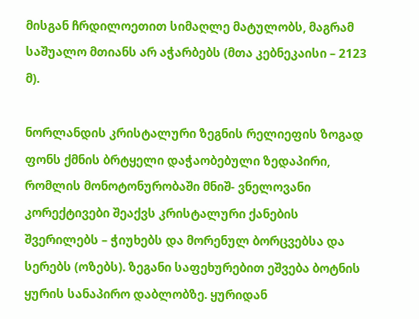მისგან ჩრდილოეთით სიმაღლე მატულობს, მაგრამ საშუალო მთიანს არ აჭარბებს (მთა კებნეკაისი – 2123 მ).

ნორლანდის კრისტალური ზეგნის რელიეფის ზოგად ფონს ქმნის ბრტყელი დაჭაობებული ზედაპირი, რომლის მონოტონურობაში მნიშ- ვნელოვანი კორექტივები შეაქვს კრისტალური ქანების შვერილებს – ჭიუხებს და მორენულ ბორცვებსა და სერებს (ოზებს). ზეგანი საფეხურებით ეშვება ბოტნის ყურის სანაპირო დაბლობზე. ყურიდან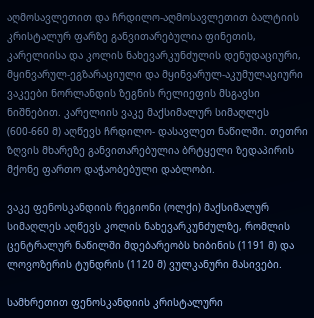აღმოსავლეთით და ჩრდილო-აღმოსავლეთით ბალტიის კრისტალურ ფარზე განვითარებულია ფინეთის, კარელიისა და კოლის ნახევარკუნძულის დენუდაციური, მყინვარულ-ეგზარაციული და მყინვარულ-აკუმულაციური ვაკეები ნორლანდის ზეგნის რელიეფის მსგავსი ნიშნებით. კარელიის ვაკე მაქსიმალურ სიმაღლეს (600-660 მ) აღწევს ჩრდილო- დასავლეთ ნაწილში. თეთრი ზღვის მხარეზე განვითარებულია ბრტყელი ზედაპირის მქონე ფართო დაჭაობებული დაბლობი.

ვაკე ფენოსკანდიის რეგიონი (ოლქი) მაქსიმალურ სიმაღლეს აღწევს კოლის ნახევარკუნძულზე, რომლის ცენტრალურ ნაწილში მდებარეობს ხიბინის (1191 მ) და ლოვოზერის ტუნდრის (1120 მ) ვულკანური მასივები.

სამხრეთით ფენოსკანდიის კრისტალური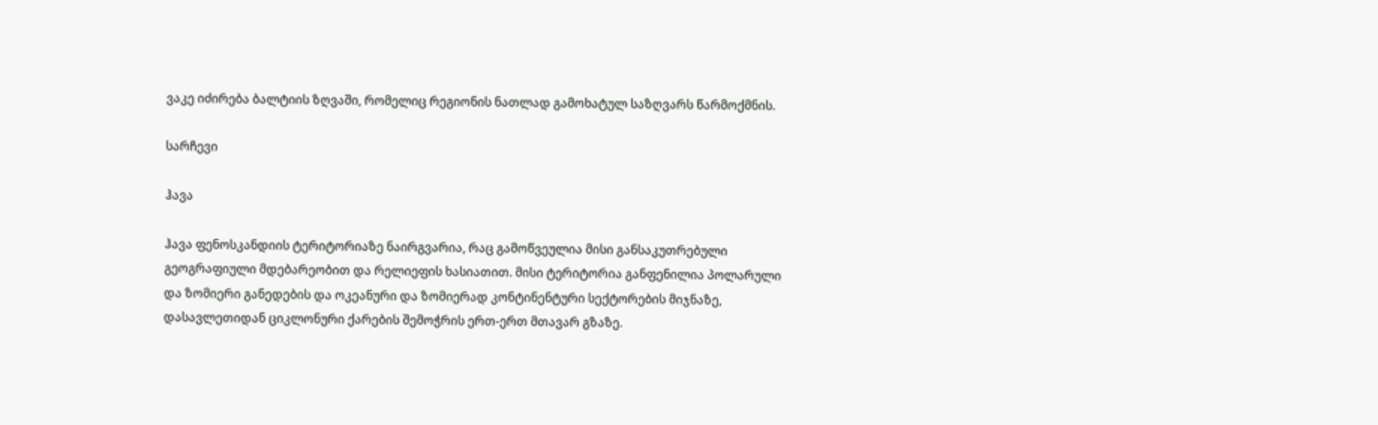ვაკე იძირება ბალტიის ზღვაში, რომელიც რეგიონის ნათლად გამოხატულ საზღვარს წარმოქმნის.

სარჩევი

ჰავა

ჰავა ფენოსკანდიის ტერიტორიაზე ნაირგვარია, რაც გამოწვეულია მისი განსაკუთრებული გეოგრაფიული მდებარეობით და რელიეფის ხასიათით. მისი ტერიტორია განფენილია პოლარული და ზომიერი განედების და ოკეანური და ზომიერად კონტინენტური სექტორების მიჯნაზე, დასავლეთიდან ციკლონური ქარების შემოჭრის ერთ-ერთ მთავარ გზაზე.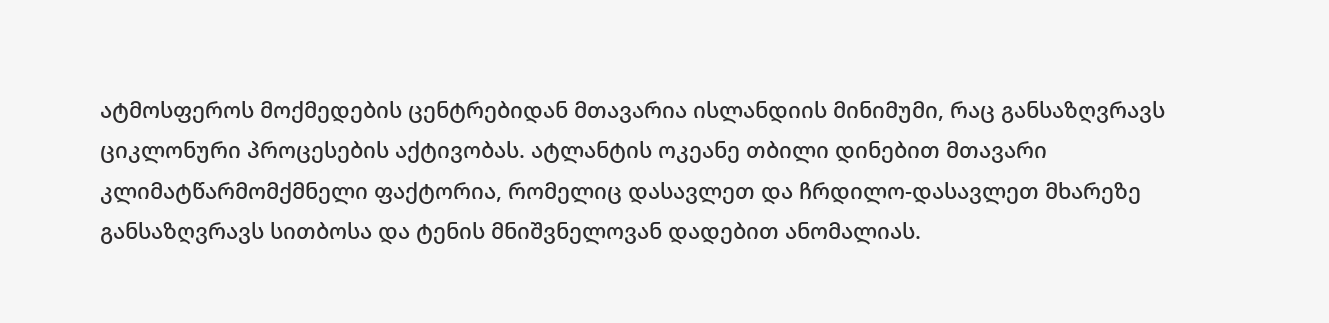ატმოსფეროს მოქმედების ცენტრებიდან მთავარია ისლანდიის მინიმუმი, რაც განსაზღვრავს ციკლონური პროცესების აქტივობას. ატლანტის ოკეანე თბილი დინებით მთავარი კლიმატწარმომქმნელი ფაქტორია, რომელიც დასავლეთ და ჩრდილო-დასავლეთ მხარეზე განსაზღვრავს სითბოსა და ტენის მნიშვნელოვან დადებით ანომალიას.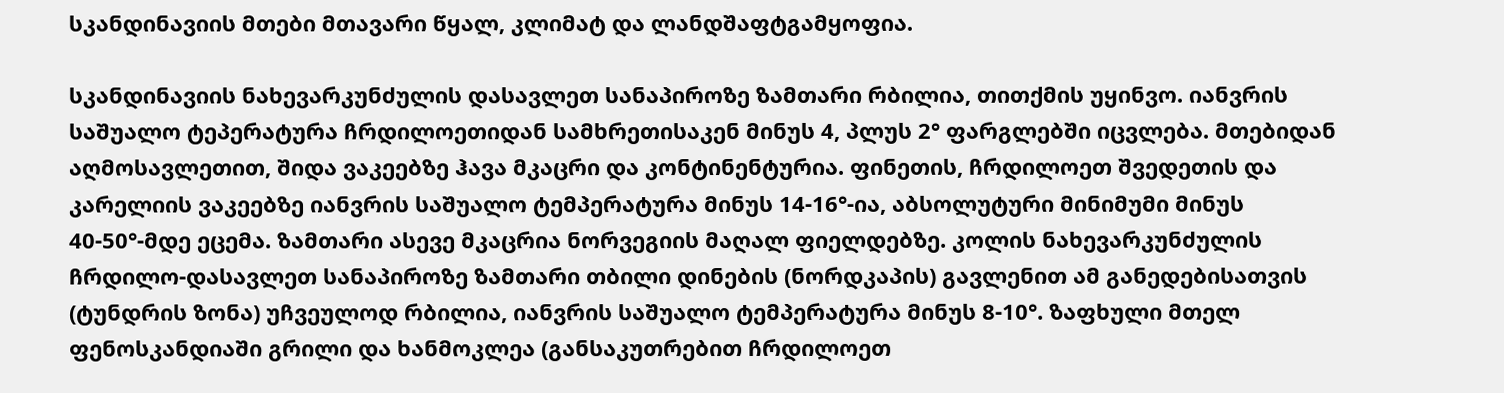სკანდინავიის მთები მთავარი წყალ, კლიმატ და ლანდშაფტგამყოფია.

სკანდინავიის ნახევარკუნძულის დასავლეთ სანაპიროზე ზამთარი რბილია, თითქმის უყინვო. იანვრის საშუალო ტეპერატურა ჩრდილოეთიდან სამხრეთისაკენ მინუს 4, პლუს 2° ფარგლებში იცვლება. მთებიდან აღმოსავლეთით, შიდა ვაკეებზე ჰავა მკაცრი და კონტინენტურია. ფინეთის, ჩრდილოეთ შვედეთის და კარელიის ვაკეებზე იანვრის საშუალო ტემპერატურა მინუს 14-16°-ია, აბსოლუტური მინიმუმი მინუს 40-50°-მდე ეცემა. ზამთარი ასევე მკაცრია ნორვეგიის მაღალ ფიელდებზე. კოლის ნახევარკუნძულის ჩრდილო-დასავლეთ სანაპიროზე ზამთარი თბილი დინების (ნორდკაპის) გავლენით ამ განედებისათვის (ტუნდრის ზონა) უჩვეულოდ რბილია, იანვრის საშუალო ტემპერატურა მინუს 8-10°. ზაფხული მთელ ფენოსკანდიაში გრილი და ხანმოკლეა (განსაკუთრებით ჩრდილოეთ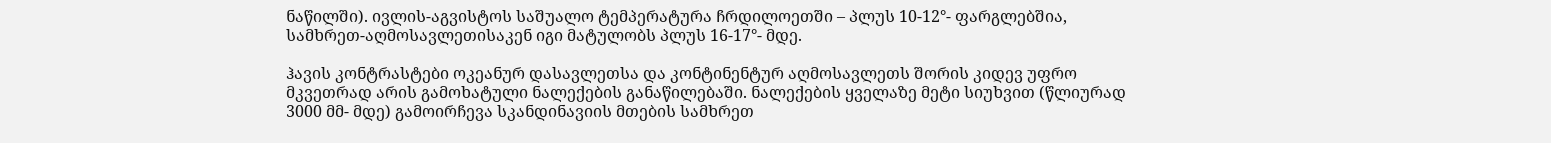ნაწილში). ივლის-აგვისტოს საშუალო ტემპერატურა ჩრდილოეთში – პლუს 10-12°- ფარგლებშია, სამხრეთ-აღმოსავლეთისაკენ იგი მატულობს პლუს 16-17°- მდე.

ჰავის კონტრასტები ოკეანურ დასავლეთსა და კონტინენტურ აღმოსავლეთს შორის კიდევ უფრო მკვეთრად არის გამოხატული ნალექების განაწილებაში. ნალექების ყველაზე მეტი სიუხვით (წლიურად 3000 მმ- მდე) გამოირჩევა სკანდინავიის მთების სამხრეთ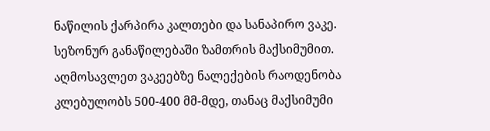ნაწილის ქარპირა კალთები და სანაპირო ვაკე. სეზონურ განაწილებაში ზამთრის მაქსიმუმით. აღმოსავლეთ ვაკეებზე ნალექების რაოდენობა კლებულობს 500-400 მმ-მდე, თანაც მაქსიმუმი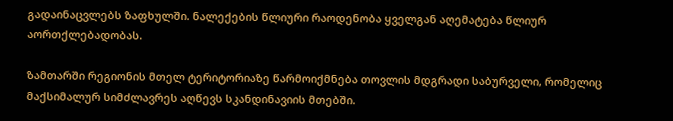გადაინაცვლებს ზაფხულში. ნალექების წლიური რაოდენობა ყველგან აღემატება წლიურ აორთქლებადობას.

ზამთარში რეგიონის მთელ ტერიტორიაზე წარმოიქმნება თოვლის მდგრადი საბურველი, რომელიც მაქსიმალურ სიმძლავრეს აღწევს სკანდინავიის მთებში.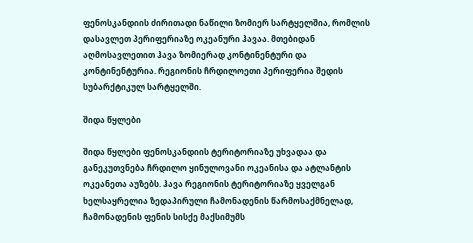ფენოსკანდიის ძირითადი ნაწილი ზომიერ სარტყელშია, რომლის დასავლეთ პერიფერიაზე ოკეანური ჰავაა. მთებიდან აღმოსავლეთით ჰავა ზომიერად კონტინენტური და კონტინენტურია. რეგიონის ჩრდილოეთი პერიფერია შედის სუბარქტიკულ სარტყელში.

შიდა წყლები

შიდა წყლები ფენოსკანდიის ტერიტორიაზე უხვადაა და განეკუთვნება ჩრდილო ყინულოვანი ოკეანისა და ატლანტის ოკეანეთა აუზებს. ჰავა რეგიონის ტერიტორიაზე ყველგან ხელსაყრელია ზედაპირული ჩამონადენის წარმოსაქმნელად, ჩამონადენის ფენის სისქე მაქსიმუმს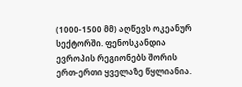(1000-1500 მმ) აღწევს ოკეანურ სექტორში. ფენოსკანდია ევროპის რეგიონებს შორის ერთ-ერთი ყველაზე წყლიანია.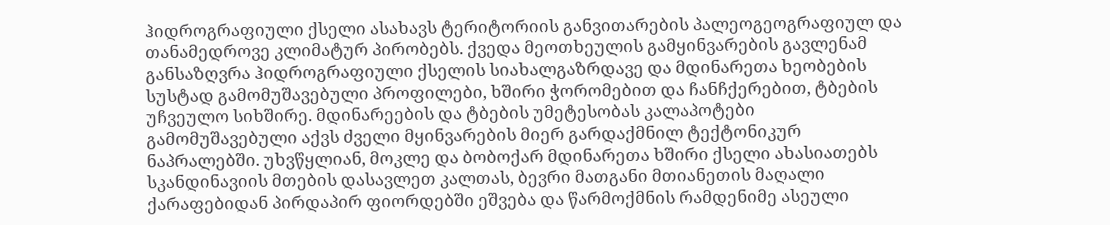ჰიდროგრაფიული ქსელი ასახავს ტერიტორიის განვითარების პალეოგეოგრაფიულ და თანამედროვე კლიმატურ პირობებს. ქვედა მეოთხეულის გამყინვარების გავლენამ განსაზღვრა ჰიდროგრაფიული ქსელის სიახალგაზრდავე და მდინარეთა ხეობების სუსტად გამომუშავებული პროფილები, ხშირი ჭორომებით და ჩანჩქერებით, ტბების უჩვეულო სიხშირე. მდინარეების და ტბების უმეტესობას კალაპოტები გამომუშავებული აქვს ძველი მყინვარების მიერ გარდაქმნილ ტექტონიკურ ნაპრალებში. უხვწყლიან, მოკლე და ბობოქარ მდინარეთა ხშირი ქსელი ახასიათებს სკანდინავიის მთების დასავლეთ კალთას, ბევრი მათგანი მთიანეთის მაღალი ქარაფებიდან პირდაპირ ფიორდებში ეშვება და წარმოქმნის რამდენიმე ასეული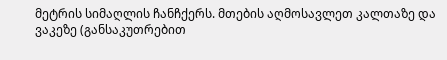მეტრის სიმაღლის ჩანჩქერს. მთების აღმოსავლეთ კალთაზე და ვაკეზე (განსაკუთრებით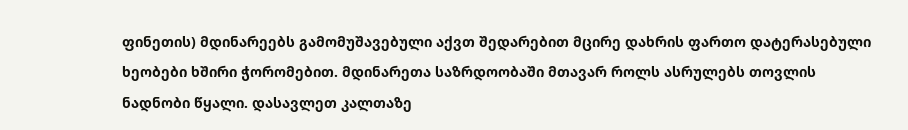ფინეთის) მდინარეებს გამომუშავებული აქვთ შედარებით მცირე დახრის ფართო დატერასებული ხეობები ხშირი ჭორომებით. მდინარეთა საზრდოობაში მთავარ როლს ასრულებს თოვლის ნადნობი წყალი. დასავლეთ კალთაზე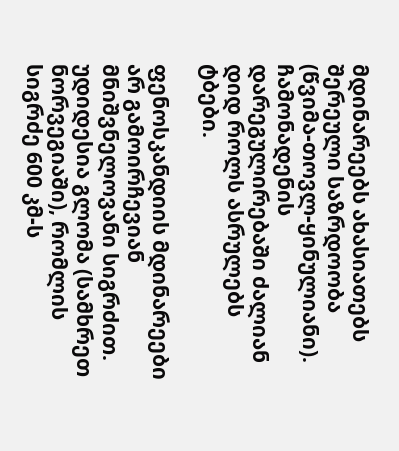მდინარეებს ახასიათებს შერეული საზრდოობა (წვიმა-თოვლ-ყინულიანი). ჩამონადენის დარეგულირებაში ძალიან დიდ როლს ასრულებს ტბები.

ფენოსკანდიის მდინარეები არ გამოირჩევიან მნიშვნელოვანი სიგრძით. უდიდესია გლომა (სამხრეთ ნორვეგიაში), რომლის სიგრძე 600 კმ-ს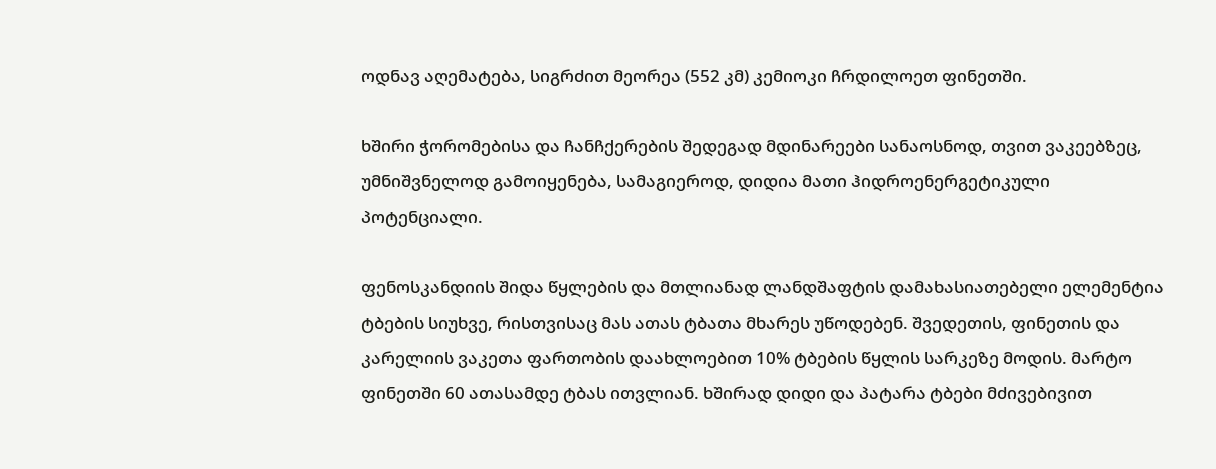ოდნავ აღემატება, სიგრძით მეორეა (552 კმ) კემიოკი ჩრდილოეთ ფინეთში.

ხშირი ჭორომებისა და ჩანჩქერების შედეგად მდინარეები სანაოსნოდ, თვით ვაკეებზეც, უმნიშვნელოდ გამოიყენება, სამაგიეროდ, დიდია მათი ჰიდროენერგეტიკული პოტენციალი.

ფენოსკანდიის შიდა წყლების და მთლიანად ლანდშაფტის დამახასიათებელი ელემენტია ტბების სიუხვე, რისთვისაც მას ათას ტბათა მხარეს უწოდებენ. შვედეთის, ფინეთის და კარელიის ვაკეთა ფართობის დაახლოებით 10% ტბების წყლის სარკეზე მოდის. მარტო ფინეთში 60 ათასამდე ტბას ითვლიან. ხშირად დიდი და პატარა ტბები მძივებივით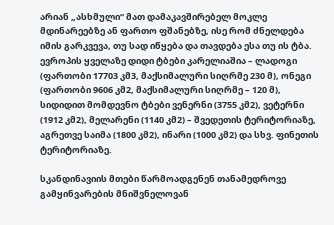არიან „ასხმული“ მათ დამაკავშირებელ მოკლე მდინარეებზე ან ფართო ფშანებზე, ისე რომ ძნელდება იმის გარკვევა, თუ სად იწყება და თავდება ესა თუ ის ტბა. ევროპის ყველაზე დიდი ტბები კარელიაშია – ლადოგი (ფართობი 17703 კმ3, მაქსიმალური სიღრმე 230 მ), ონეგი (ფართობი 9606 კმ2, მაქსიმალური სიღრმე – 120 მ), სიდიდით მომდევნო ტბები ვენერნი (3755 კმ2), ვეტერნი (1912 კმ2), მელარენი (1140 კმ2) – შვედეთის ტერიტორიაზე, აგრეთვე საიმა (1800 კმ2), ინარი (1000 კმ2) და სხვ. ფინეთის ტერიტორიაზე.

სკანდინავიის მთები წარმოადგენენ თანამედროვე გამყინვარების მნიშვნელოვან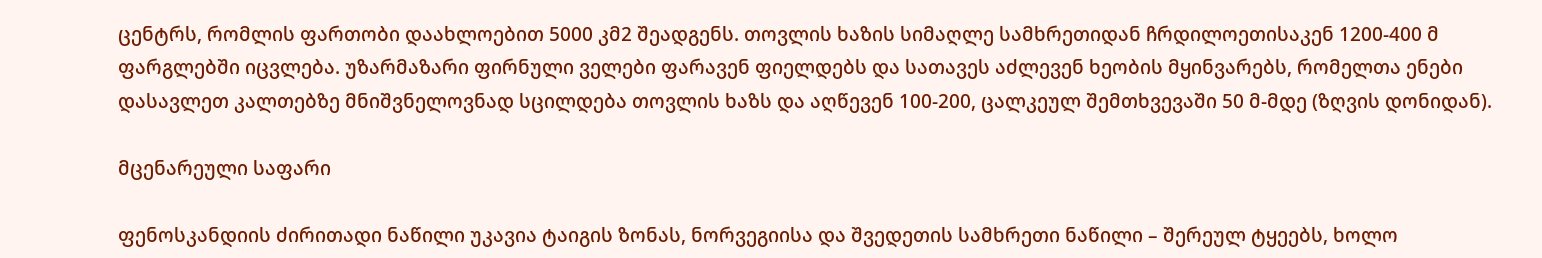ცენტრს, რომლის ფართობი დაახლოებით 5000 კმ2 შეადგენს. თოვლის ხაზის სიმაღლე სამხრეთიდან ჩრდილოეთისაკენ 1200-400 მ ფარგლებში იცვლება. უზარმაზარი ფირნული ველები ფარავენ ფიელდებს და სათავეს აძლევენ ხეობის მყინვარებს, რომელთა ენები დასავლეთ კალთებზე მნიშვნელოვნად სცილდება თოვლის ხაზს და აღწევენ 100-200, ცალკეულ შემთხვევაში 50 მ-მდე (ზღვის დონიდან).

მცენარეული საფარი

ფენოსკანდიის ძირითადი ნაწილი უკავია ტაიგის ზონას, ნორვეგიისა და შვედეთის სამხრეთი ნაწილი – შერეულ ტყეებს, ხოლო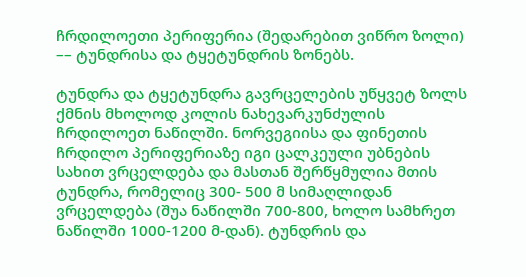ჩრდილოეთი პერიფერია (შედარებით ვიწრო ზოლი) –– ტუნდრისა და ტყეტუნდრის ზონებს.

ტუნდრა და ტყეტუნდრა გავრცელების უწყვეტ ზოლს ქმნის მხოლოდ კოლის ნახევარკუნძულის ჩრდილოეთ ნაწილში. ნორვეგიისა და ფინეთის ჩრდილო პერიფერიაზე იგი ცალკეული უბნების სახით ვრცელდება და მასთან შერწყმულია მთის ტუნდრა, რომელიც 300- 500 მ სიმაღლიდან ვრცელდება (შუა ნაწილში 700-800, ხოლო სამხრეთ ნაწილში 1000-1200 მ-დან). ტუნდრის და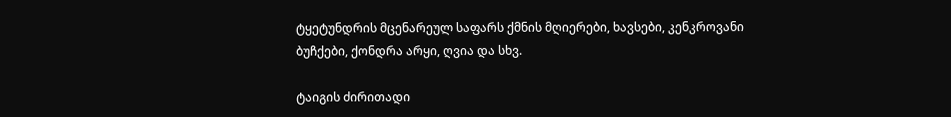ტყეტუნდრის მცენარეულ საფარს ქმნის მღიერები, ხავსები, კენკროვანი ბუჩქები, ქონდრა არყი, ღვია და სხვ.

ტაიგის ძირითადი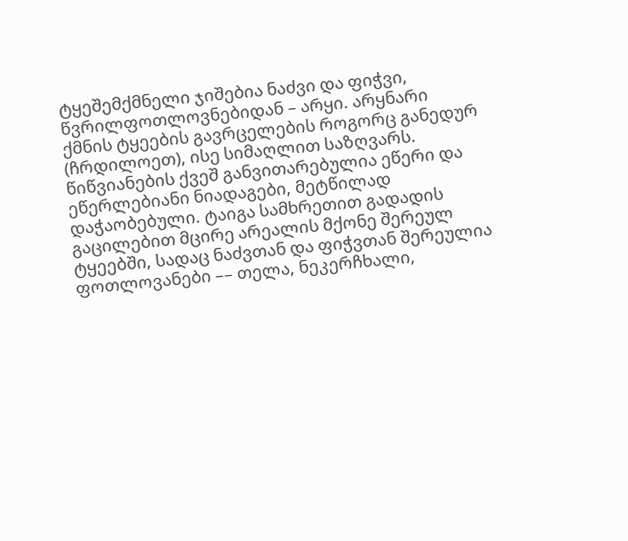ტყეშემქმნელი ჯიშებია ნაძვი და ფიჭვი, წვრილფოთლოვნებიდან – არყი. არყნარი ქმნის ტყეების გავრცელების როგორც განედურ (ჩრდილოეთ), ისე სიმაღლით საზღვარს. წიწვიანების ქვეშ განვითარებულია ეწერი და ეწერლებიანი ნიადაგები, მეტწილად დაჭაობებული. ტაიგა სამხრეთით გადადის გაცილებით მცირე არეალის მქონე შერეულ ტყეებში, სადაც ნაძვთან და ფიჭვთან შერეულია ფოთლოვანები –– თელა, ნეკერჩხალი,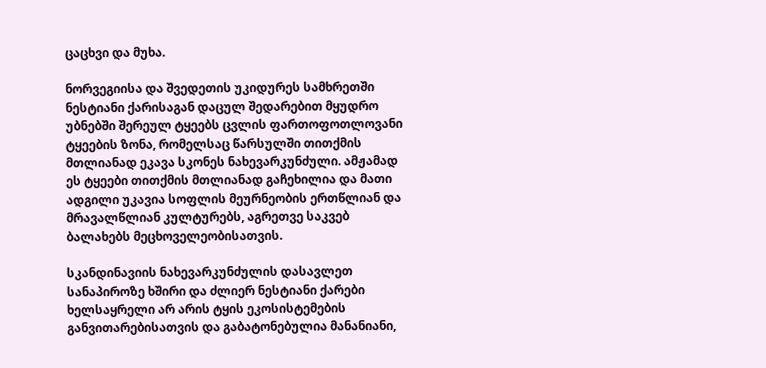ცაცხვი და მუხა.

ნორვეგიისა და შვედეთის უკიდურეს სამხრეთში ნესტიანი ქარისაგან დაცულ შედარებით მყუდრო უბნებში შერეულ ტყეებს ცვლის ფართოფოთლოვანი ტყეების ზონა, რომელსაც წარსულში თითქმის მთლიანად ეკავა სკონეს ნახევარკუნძული. ამჟამად ეს ტყეები თითქმის მთლიანად გაჩეხილია და მათი ადგილი უკავია სოფლის მეურნეობის ერთწლიან და მრავალწლიან კულტურებს, აგრეთვე საკვებ ბალახებს მეცხოველეობისათვის.

სკანდინავიის ნახევარკუნძულის დასავლეთ სანაპიროზე ხშირი და ძლიერ ნესტიანი ქარები ხელსაყრელი არ არის ტყის ეკოსისტემების განვითარებისათვის და გაბატონებულია მანანიანი,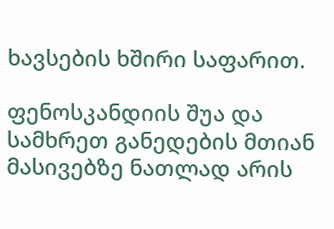ხავსების ხშირი საფარით.

ფენოსკანდიის შუა და სამხრეთ განედების მთიან მასივებზე ნათლად არის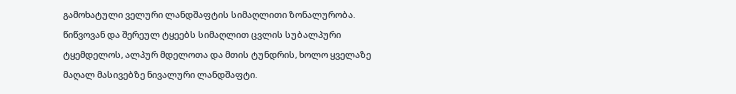გამოხატული ველური ლანდშაფტის სიმაღლითი ზონალურობა. წიწვოვან და შერეულ ტყეებს სიმაღლით ცვლის სუბალპური ტყემდელოს, ალპურ მდელოთა და მთის ტუნდრის, ხოლო ყველაზე მაღალ მასივებზე ნივალური ლანდშაფტი.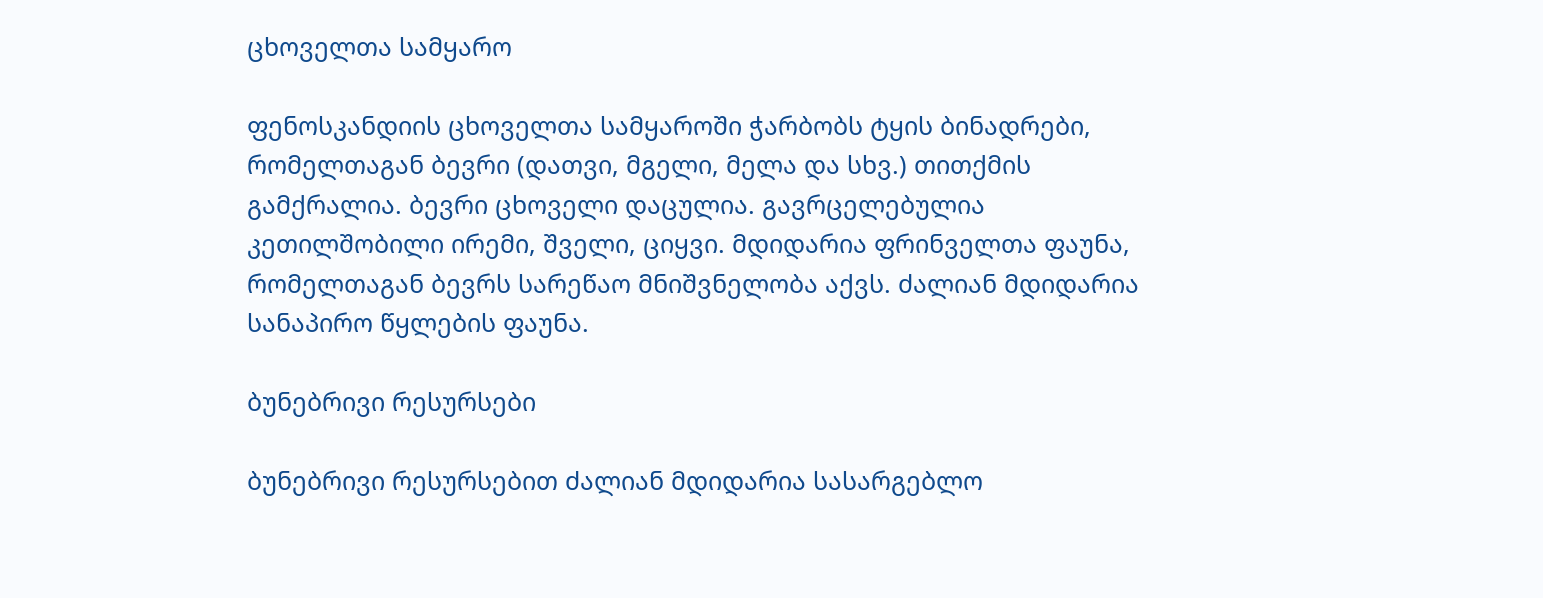ცხოველთა სამყარო

ფენოსკანდიის ცხოველთა სამყაროში ჭარბობს ტყის ბინადრები, რომელთაგან ბევრი (დათვი, მგელი, მელა და სხვ.) თითქმის გამქრალია. ბევრი ცხოველი დაცულია. გავრცელებულია კეთილშობილი ირემი, შველი, ციყვი. მდიდარია ფრინველთა ფაუნა, რომელთაგან ბევრს სარეწაო მნიშვნელობა აქვს. ძალიან მდიდარია სანაპირო წყლების ფაუნა.

ბუნებრივი რესურსები

ბუნებრივი რესურსებით ძალიან მდიდარია სასარგებლო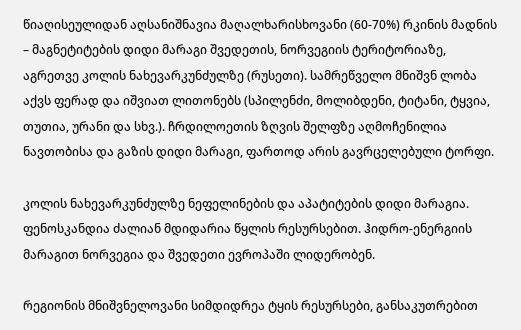წიაღისეულიდან აღსანიშნავია მაღალხარისხოვანი (60-70%) რკინის მადნის – მაგნეტიტების დიდი მარაგი შვედეთის, ნორვეგიის ტერიტორიაზე, აგრეთვე კოლის ნახევარკუნძულზე (რუსეთი). სამრეწველო მნიშვნ ლობა აქვს ფერად და იშვიათ ლითონებს (სპილენძი, მოლიბდენი, ტიტანი, ტყვია, თუთია, ურანი და სხვ.). ჩრდილოეთის ზღვის შელფზე აღმოჩენილია ნავთობისა და გაზის დიდი მარაგი, ფართოდ არის გავრცელებული ტორფი.

კოლის ნახევარკუნძულზე ნეფელინების და აპატიტების დიდი მარაგია. ფენოსკანდია ძალიან მდიდარია წყლის რესურსებით. ჰიდრო-ენერგიის მარაგით ნორვეგია და შვედეთი ევროპაში ლიდერობენ.

რეგიონის მნიშვნელოვანი სიმდიდრეა ტყის რესურსები, განსაკუთრებით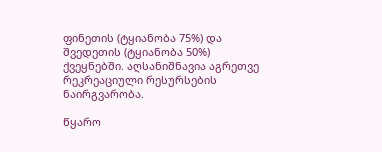ფინეთის (ტყიანობა 75%) და შვედეთის (ტყიანობა 50%) ქვეყნებში. აღსანიშნავია აგრეთვე რეკრეაციული რესურსების ნაირგვარობა.

წყარო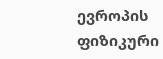ევროპის ფიზიკური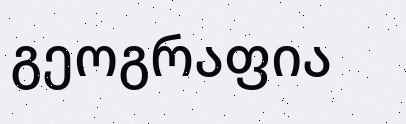გეოგრაფია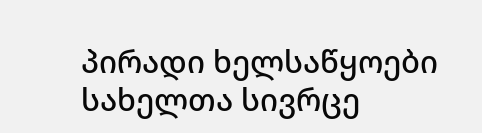პირადი ხელსაწყოები
სახელთა სივრცე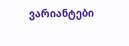ვარიანტები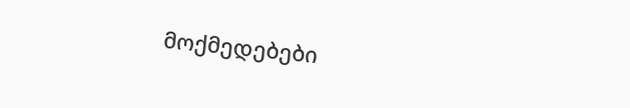მოქმედებები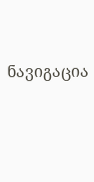ნავიგაცია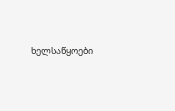ხელსაწყოები